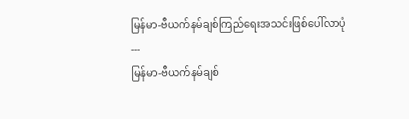မြန်မာ-ဗီယက်နမ်ချစ်ကြည်ရေးအသင်းဖြစ်ပေါ်လာပုံ
---
မြန်မာ-ဗီယက်နမ်ချစ်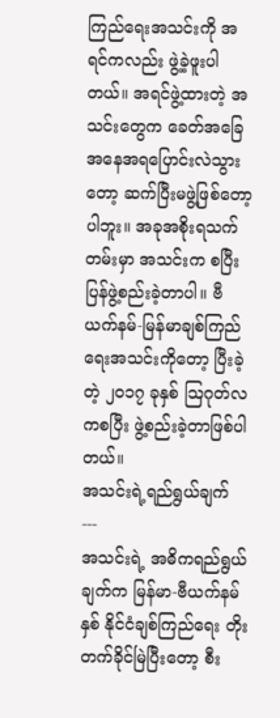ကြည်ရေးအသင်းကို အရင်ကလည်း ဖွဲ့ခဲ့ဖူးပါတယ်။ အရင်ဖွဲ့ထားတဲ့ အသင်းတွေက ခေတ်အခြေအနေအရပြောင်းလဲသွားတော့ ဆက်ပြီးမဖွဲ့ဖြစ်တော့ပါဘူး။ အခုအစိုးရသက်တမ်းမှာ အသင်းက စပြီးပြန်ဖွဲ့စည်းခဲ့တာပါ။ ဗီယက်နမ်-မြန်မာချစ်ကြည်ရေးအသင်းကိုတော့ ပြီးခဲ့တဲ့ ၂၀၁၇ ခုနှစ် သြဂုတ်လကစပြီး ဖွဲ့စည်းခဲ့တာဖြစ်ပါတယ်။
အသင်းရဲ့ရည်ရွယ်ချက်
---
အသင်းရဲ့ အဓိကရည်ရွယ်ချက်က မြန်မာ-ဗီယက်နမ်နှစ် နိုင်ငံချစ်ကြည်ရေး တိုးတက်ခိုင်မြဲပြီးတော့ စီး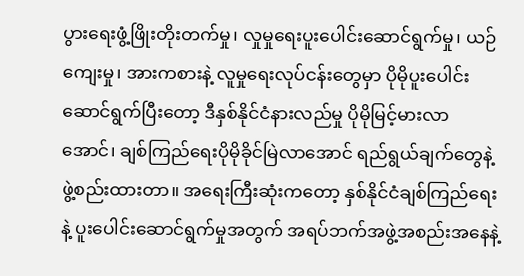ပွားရေးဖွံ့ဖြိုးတိုးတက်မှု၊ လှုမှုရေးပူးပေါင်းဆောင်ရွက်မှု၊ ယဉ်ကျေးမှု၊ အားကစားနဲ့ လူမှုရေးလုပ်ငန်းတွေမှာ ပိုမိုပူးပေါင်းဆောင်ရွက်ပြီးတော့ ဒီနှစ်နိုင်ငံနားလည်မှု ပိုမိုမြင့်မားလာအောင်၊ ချစ်ကြည်ရေးပိုမိုခိုင်မြဲလာအောင် ရည်ရွယ်ချက်တွေနဲ့ ဖွဲ့စည်းထားတာ။ အရေးကြီးဆုံးကတော့ နှစ်နိုင်ငံချစ်ကြည်ရေးနဲ့ ပူးပေါင်းဆောင်ရွက်မှုအတွက် အရပ်ဘက်အဖွဲ့အစည်းအနေနဲ့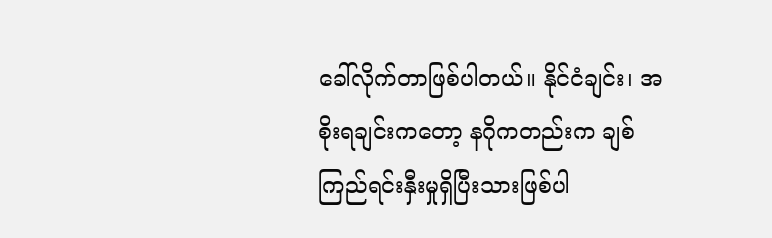ခေါ်လိုက်တာဖြစ်ပါတယ်။ နိုင်ငံချင်း၊ အစိုးရချင်းကတော့ နဂိုကတည်းက ချစ်ကြည်ရင်းနှီးမှုရှိပြီးသားဖြစ်ပါ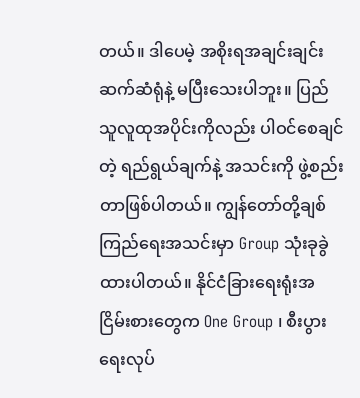တယ်။ ဒါပေမဲ့ အစိုးရအချင်းချင်း ဆက်ဆံရုံနဲ့ မပြီးသေးပါဘူး။ ပြည်သူလူထုအပိုင်းကိုလည်း ပါဝင်စေချင်တဲ့ ရည်ရွယ်ချက်နဲ့ အသင်းကို ဖွဲ့စည်းတာဖြစ်ပါတယ်။ ကျွန်တော်တို့ချစ်ကြည်ရေးအသင်းမှာ Group သုံးခုခွဲထားပါတယ်။ နိုင်ငံခြားရေးရုံးအငြိမ်းစားတွေက One Group ၊ စီးပွားရေးလုပ်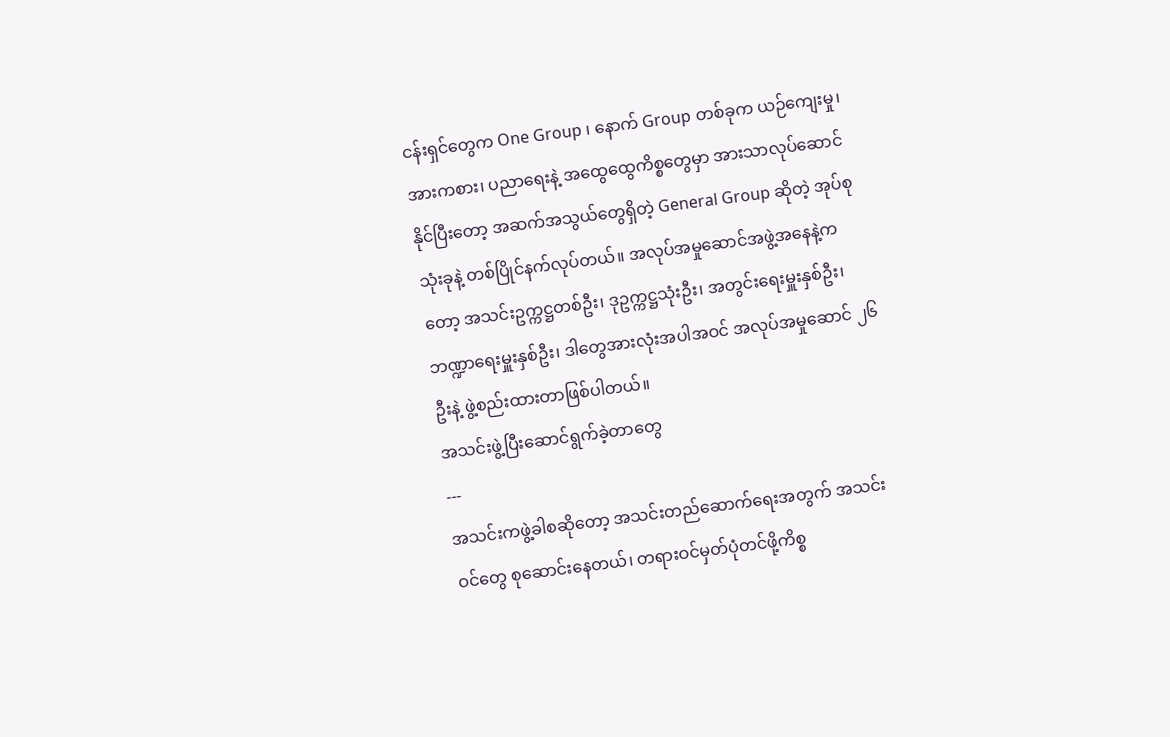ငန်းရှင်တွေက One Group ၊ နောက် Group တစ်ခုက ယဉ်ကျေးမှု၊ အားကစား၊ ပညာရေးနဲ့ အထွေထွေကိစ္စတွေမှာ အားသာလုပ်ဆောင်နိုင်ပြီးတော့ အဆက်အသွယ်တွေရှိတဲ့ General Group ဆိုတဲ့ အုပ်စုသုံးခုနဲ့ တစ်ပြိုင်နက်လုပ်တယ်။ အလုပ်အမှုဆောင်အဖွဲ့အနေနဲ့ကတော့ အသင်းဥက္ကဋ္ဌတစ်ဦး၊ ဒုဥက္ကဋ္ဌသုံးဦး၊ အတွင်းရေးမှူးနှစ်ဦး၊ ဘဏ္ဍာရေးမှူးနှစ်ဦး၊ ဒါတွေအားလုံးအပါအဝင် အလုပ်အမှုဆောင် ၂၆ ဦးနဲ့ ဖွဲ့စည်းထားတာဖြစ်ပါတယ်။
အသင်းဖွဲ့ပြီးဆောင်ရွက်ခဲ့တာတွေ
---
အသင်းကဖွဲ့ခါစဆိုတော့ အသင်းတည်ဆောက်ရေးအတွက် အသင်းဝင်တွေ စုဆောင်းနေတယ်၊ တရားဝင်မှတ်ပုံတင်ဖို့ကိစ္စ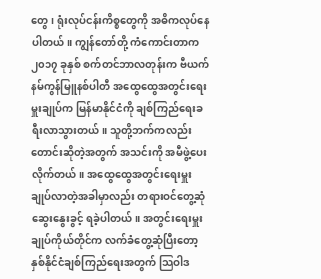တွေ၊ ရုံးလုပ်ငန်းကိစ္စတွေကို အဓိကလုပ်နေပါတယ်။ ကျွန်တော်တို့ ကံကောင်းတာက ၂၀၁၇ ခုနှစ် စက်တင်ဘာလတုန်းက ဗီယက်နမ်ကွန်မြူနစ်ပါတီ အထွေထွေအတွင်းရေးမှူးချုပ်က မြန်မာနိုင်ငံကို ချစ်ကြည်ရေးခရီးလာသွားတယ်။ သူတို့ဘက်ကလည်း တောင်းဆိုတဲ့အတွက် အသင်းကို အမီဖွဲ့ပေးလိုက်တယ်။ အထွေထွေအတွင်းရေးမှူးချုပ်လာတဲ့အခါမှာလည်း တရားဝင်တွေ့ဆုံဆွေးနွေးခွင့် ရခဲ့ပါတယ်။ အတွင်းရေးမှူးချုပ်ကိုယ်တိုင်က လက်ခံတွေ့ဆုံပြီးတော့ နှစ်နိုင်ငံချစ်ကြည်ရေးအတွက် သြဝါဒ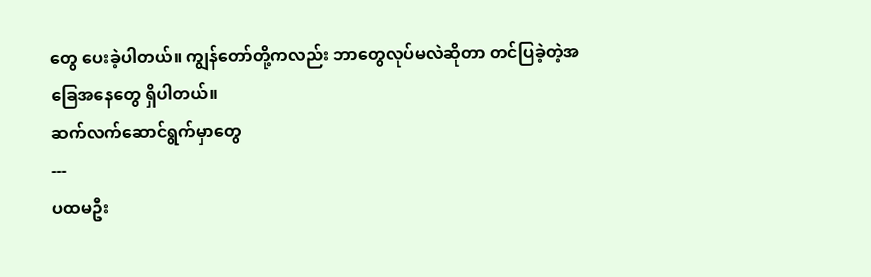တွေ ပေးခဲ့ပါတယ်။ ကျွန်တော်တို့ကလည်း ဘာတွေလုပ်မလဲဆိုတာ တင်ပြခဲ့တဲ့အခြေအနေတွေ ရှိပါတယ်။
ဆက်လက်ဆောင်ရွက်မှာတွေ
---
ပထမဦး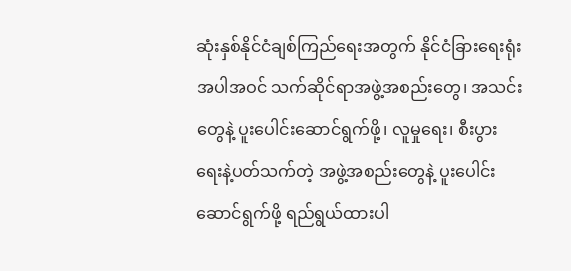ဆုံးနှစ်နိုင်ငံချစ်ကြည်ရေးအတွက် နိုင်ငံခြားရေးရုံးအပါအဝင် သက်ဆိုင်ရာအဖွဲ့အစည်းတွေ၊ အသင်းတွေနဲ့ ပူးပေါင်းဆောင်ရွက်ဖို့၊ လူမှုရေး၊ စီးပွားရေးနဲ့ပတ်သက်တဲ့ အဖွဲ့အစည်းတွေနဲ့ ပူးပေါင်းဆောင်ရွက်ဖို့ ရည်ရွယ်ထားပါ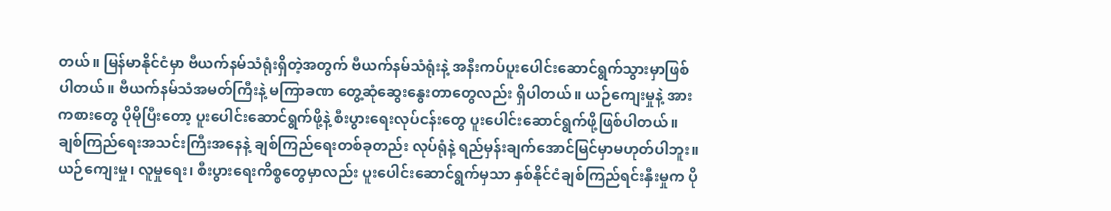တယ်။ မြန်မာနိုင်ငံမှာ ဗီယက်နမ်သံရုံးရှိတဲ့အတွက် ဗီယက်နမ်သံရုံးနဲ့ အနီးကပ်ပူးပေါင်းဆောင်ရွက်သွားမှာဖြစ်ပါတယ်။ ဗီယက်နမ်သံအမတ်ကြီးနဲ့ မကြာခဏ တွေ့ဆုံဆွေးနွေးတာတွေလည်း ရှိပါတယ်။ ယဉ်ကျေးမှုနဲ့ အားကစားတွေ ပိုမိုပြီးတော့ ပူးပေါင်းဆောင်ရွက်ဖို့နဲ့ စီးပွားရေးလုပ်ငန်းတွေ ပူးပေါင်းဆောင်ရွက်ဖို့ဖြစ်ပါတယ်။ ချစ်ကြည်ရေးအသင်းကြီးအနေနဲ့ ချစ်ကြည်ရေးတစ်ခုတည်း လုပ်ရုံနဲ့ ရည်မှန်းချက်အောင်မြင်မှာမဟုတ်ပါဘူး။ ယဉ်ကျေးမှု၊ လူမှုရေး၊ စီးပွားရေးကိစ္စတွေမှာလည်း ပူးပေါင်းဆောင်ရွက်မှသာ နှစ်နိုင်ငံချစ်ကြည်ရင်းနှီးမှုက ပို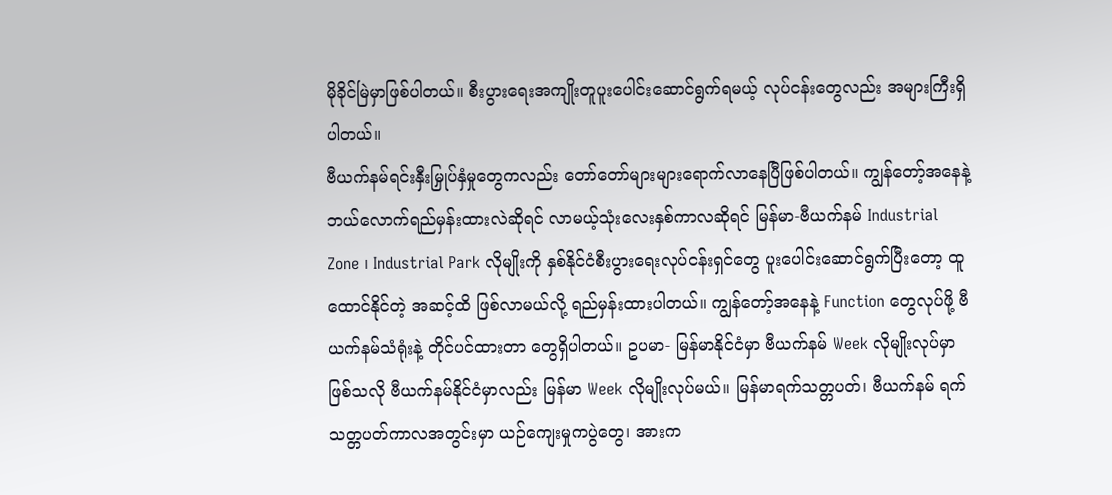မိုခိုင်မြဲမှာဖြစ်ပါတယ်။ စီးပွားရေးအကျိုးတူပူးပေါင်းဆောင်ရွက်ရမယ့် လုပ်ငန်းတွေလည်း အများကြီးရှိပါတယ်။
ဗီယက်နမ်ရင်းနှီးမြှုပ်နှံမှုတွေကလည်း တော်တော်များများရောက်လာနေပြီဖြစ်ပါတယ်။ ကျွန်တော့်အနေနဲ့ ဘယ်လောက်ရည်မှန်းထားလဲဆိုရင် လာမယ့်သုံးလေးနှစ်ကာလဆိုရင် မြန်မာ-ဗီယက်နမ် Industrial Zone ၊ Industrial Park လိုမျိုးကို နှစ်နိုင်ငံစီးပွားရေးလုပ်ငန်းရှင်တွေ ပူးပေါင်းဆောင်ရွက်ပြီးတော့ ထူထောင်နိုင်တဲ့ အဆင့်ထိ ဖြစ်လာမယ်လို့ ရည်မှန်းထားပါတယ်။ ကျွန်တော့်အနေနဲ့ Function တွေလုပ်ဖို့ ဗီယက်နမ်သံရုံးနဲ့ တိုင်ပင်ထားတာ တွေရှိပါတယ်။ ဥပမာ- မြန်မာနိုင်ငံမှာ ဗီယက်နမ် Week လိုမျိုးလုပ်မှာဖြစ်သလို ဗီယက်နမ်နိုင်ငံမှာလည်း မြန်မာ Week လိုမျိုးလုပ်မယ်။ မြန်မာရက်သတ္တပတ်၊ ဗီယက်နမ် ရက်သတ္တပတ်ကာလအတွင်းမှာ ယဉ်ကျေးမှုကပွဲတွေ၊ အားက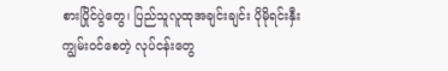စားပြိုင်ပွဲတွေ၊ ပြည်သူလူထုအချင်းချင်း ပိုမိုရင်းနှီးကျွမ်းဝင်စေတဲ့ လုပ်ငန်းတွေ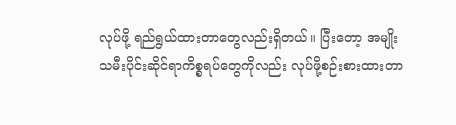လုပ်ဖို့ ရည်ရွယ်ထားတာတွေလည်းရှိတယ်။ ပြီးတော့ အမျိုးသမီးပိုင်းဆိုင်ရာကိစ္စရပ်တွေကိုလည်း လုပ်ဖို့စဉ်းစားထားတာ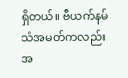ရှိတယ်။ ဗီယက်နမ်သံအမတ်ကလည်း အ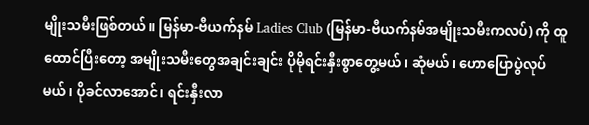မျိုးသမီးဖြစ်တယ်။ မြန်မာ-ဗီယက်နမ် Ladies Club (မြန်မာ-ဗီယက်နမ်အမျိုးသမီးကလပ်) ကို ထူထောင်ပြီးတော့ အမျိုးသမီးတွေအချင်းချင်း ပိုမိုရင်းနှီးစွာတွေ့မယ်၊ ဆုံမယ်၊ ဟောပြောပွဲလုပ်မယ်၊ ပိုခင်လာအောင်၊ ရင်းနှီးလာ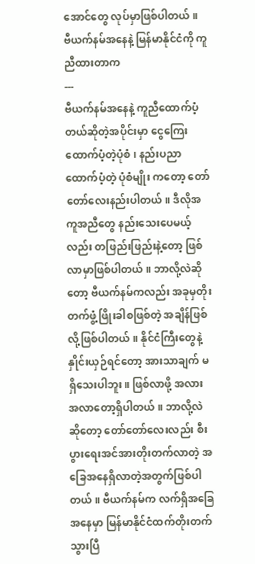အောင်တွေ လုပ်မှာဖြစ်ပါတယ်။
ဗီယက်နမ်အနေနဲ့ မြန်မာနိုင်ငံကို ကူညီထားတာက
---
ဗီယက်နမ်အနေနဲ့ ကူညီထောက်ပံ့တယ်ဆိုတဲ့အပိုင်းမှာ ငွေကြေးထောက်ပံ့တဲ့ပုံစံ၊ နည်းပညာထောက်ပံ့တဲ့ ပုံစံမျိုး ကတော့ တော်တော်လေးနည်းပါတယ်။ ဒီလိုအကူအညီတွေ နည်းသေးပေမယ့်လည်း တဖြည်းဖြည်းနဲ့တော့ ဖြစ်လာမှာဖြစ်ပါတယ်။ ဘာလို့လဲဆိုတော့ ဗီယက်နမ်ကလည်း အခုမှတိုးတက်ဖွံ့ဖြိုးခါစဖြစ်တဲ့ အချိန်ဖြစ်လို့ဖြစ်ပါတယ်။ နိုင်ငံကြီးတွေနဲ့ နှိုင်းယှဉ်ရင်တော့ အားသာချက် မရှိသေးပါဘူး။ ဖြစ်လာဖို့ အလားအလာတော့ရှိပါတယ်။ ဘာလို့လဲဆိုတော့ တော်တော်လေးလည်း စီးပွားရေးအင်အားတိုးတက်လာတဲ့ အခြေအနေရှိလာတဲ့အတွက်ဖြစ်ပါတယ်။ ဗီယက်နမ်က လက်ရှိအခြေအနေမှာ မြန်မာနိုင်ငံထက်တိုးတက်သွားပြီ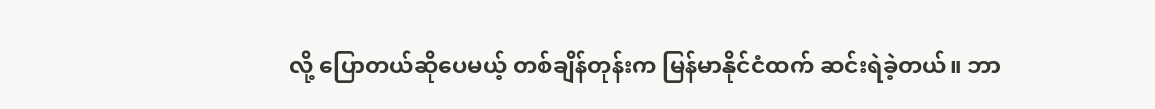လို့ ပြောတယ်ဆိုပေမယ့် တစ်ချိန်တုန်းက မြန်မာနိုင်ငံထက် ဆင်းရဲခဲ့တယ်။ ဘာ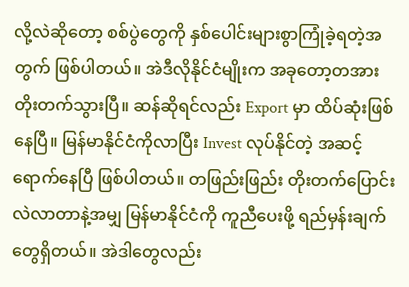လို့လဲဆိုတော့ စစ်ပွဲတွေကို နှစ်ပေါင်းများစွာကြုံခဲ့ရတဲ့အတွက် ဖြစ်ပါတယ်။ အဲဒီလိုနိုင်ငံမျိုးက အခုတော့တအားတိုးတက်သွားပြီ။ ဆန်ဆိုရင်လည်း Export မှာ ထိပ်ဆုံးဖြစ်နေပြီ။ မြန်မာနိုင်ငံကိုလာပြီး Invest လုပ်နိုင်တဲ့ အဆင့်ရောက်နေပြီ ဖြစ်ပါတယ်။ တဖြည်းဖြည်း တိုးတက်ပြောင်းလဲလာတာနဲ့အမျှ မြန်မာနိုင်ငံကို ကူညီပေးဖို့ ရည်မှန်းချက်တွေရှိတယ်။ အဲဒါတွေလည်း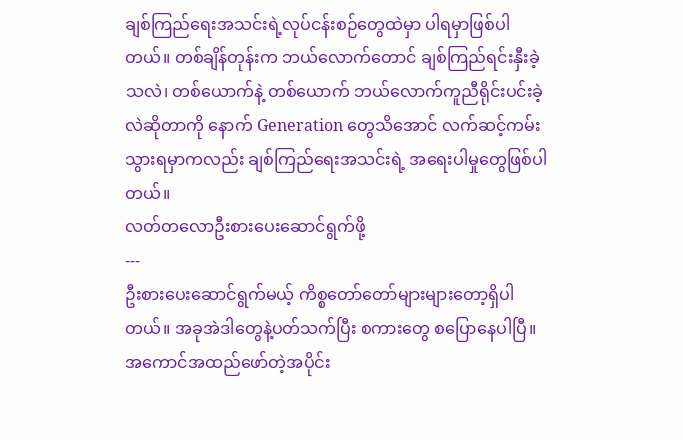ချစ်ကြည်ရေးအသင်းရဲ့လုပ်ငန်းစဉ်တွေထဲမှာ ပါရမှာဖြစ်ပါတယ်။ တစ်ချိန်တုန်းက ဘယ်လောက်တောင် ချစ်ကြည်ရင်းနှီးခဲ့သလဲ၊ တစ်ယောက်နဲ့ တစ်ယောက် ဘယ်လောက်ကူညီရိုင်းပင်းခဲ့လဲဆိုတာကို နောက် Generation တွေသိအောင် လက်ဆင့်ကမ်းသွားရမှာကလည်း ချစ်ကြည်ရေးအသင်းရဲ့ အရေးပါမှုတွေဖြစ်ပါတယ်။
လတ်တလောဦးစားပေးဆောင်ရွက်ဖို့
---
ဦးစားပေးဆောင်ရွက်မယ့် ကိစ္စတော်တော်များများတော့ရှိပါတယ်။ အခုအဲဒါတွေနဲ့ပတ်သက်ပြီး စကားတွေ စပြောနေပါပြီ။ အကောင်အထည်ဖော်တဲ့အပိုင်း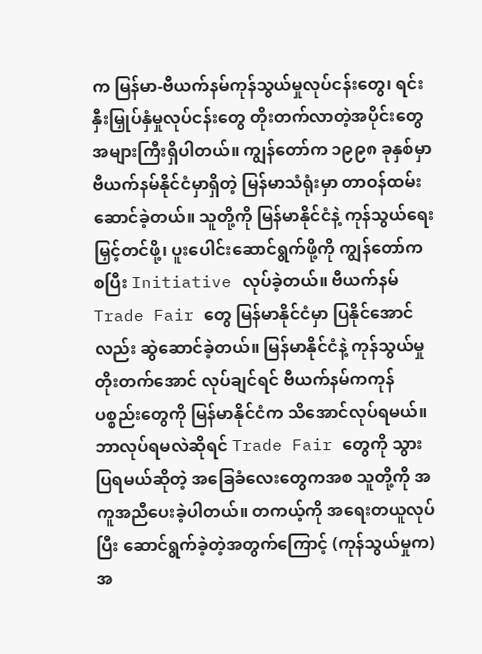က မြန်မာ-ဗီယက်နမ်ကုန်သွယ်မှုလုပ်ငန်းတွေ၊ ရင်းနှီးမြှုပ်နှံမှုလုပ်ငန်းတွေ တိုးတက်လာတဲ့အပိုင်းတွေ အများကြီးရှိပါတယ်။ ကျွန်တော်က ၁၉၉၈ ခုနှစ်မှာ ဗီယက်နမ်နိုင်ငံမှာရှိတဲ့ မြန်မာသံရုံးမှာ တာဝန်ထမ်းဆောင်ခဲ့တယ်။ သူတို့ကို မြန်မာနိုင်ငံနဲ့ ကုန်သွယ်ရေးမြှင့်တင်ဖို့၊ ပူးပေါင်းဆောင်ရွက်ဖို့ကို ကျွန်တော်က စပြီး Initiative လုပ်ခဲ့တယ်။ ဗီယက်နမ် Trade Fair တွေ မြန်မာနိုင်ငံမှာ ပြနိုင်အောင်လည်း ဆွဲဆောင်ခဲ့တယ်။ မြန်မာနိုင်ငံနဲ့ ကုန်သွယ်မှုတိုးတက်အောင် လုပ်ချင်ရင် ဗီယက်နမ်ကကုန်ပစ္စည်းတွေကို မြန်မာနိုင်ငံက သိအောင်လုပ်ရမယ်။ ဘာလုပ်ရမလဲဆိုရင် Trade Fair တွေကို သွားပြရမယ်ဆိုတဲ့ အခြေခံလေးတွေကအစ သူတို့ကို အကူအညီပေးခဲ့ပါတယ်။ တကယ့်ကို အရေးတယူလုပ်ပြီး ဆောင်ရွက်ခဲ့တဲ့အတွက်ကြောင့် (ကုန်သွယ်မှုက) အ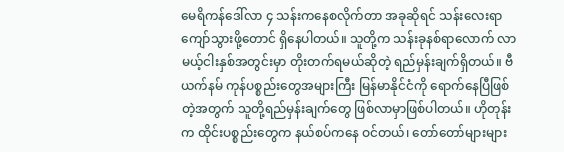မေရိကန်ဒေါ်လာ ၄ သန်းကနေစလိုက်တာ အခုဆိုရင် သန်းလေးရာကျော်သွားဖို့တောင် ရှိနေပါတယ်။ သူတို့က သန်းခုနစ်ရာလောက် လာမယ့်ငါးနှစ်အတွင်းမှာ တိုးတက်ရမယ်ဆိုတဲ့ ရည်မှန်းချက်ရှိတယ်။ ဗီယက်နမ် ကုန်ပစ္စည်းတွေအများကြီး မြန်မာနိုင်ငံကို ရောက်နေပြီဖြစ်တဲ့အတွက် သူတို့ရည်မှန်းချက်တွေ ဖြစ်လာမှာဖြစ်ပါတယ်။ ဟိုတုန်းက ထိုင်းပစ္စည်းတွေက နယ်စပ်ကနေ ဝင်တယ်၊ တော်တော်များများ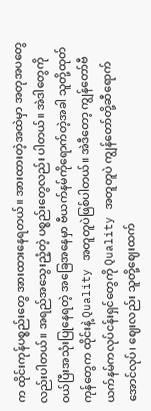က ထိုင်းကုန်ပစ္စည်းတွေ အားထားနေရတယ်။ အားထားတဲ့အထဲမှာ အတုအပတွေလည်းပါတယ်။ အရည်အသွေးညံ့တဲ့ ပစ္စည်းတွေလည်း ပါတယ်။ အဲဒါတွေကို ဝယ်ပြီးအသုံးပြုနေရတဲ့ အခြေအနေမှာ ဗီယက်နမ်ကိုရောက်တဲ့အခါ သူတို့ထုတ်ကုန်တွေက ထိုင်းနဲ့ Quality အတူတူပဲဖြစ်ပါတယ်။ အဲဒီတော့ ကျွန်တော်ဗီယက်နမ်ကလုပ်ငန်းရှင်တွေကို Quality အတူတူပဲ ကျွန်တော်တို့ဆီရောက်အောင်လုပ်၊ ဈေးလည်း သူတို့ဈေးထက်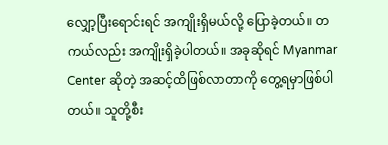လျှော့ပြီးရောင်းရင် အကျိုးရှိမယ်လို့ ပြောခဲ့တယ်။ တကယ်လည်း အကျိုးရှိခဲ့ပါတယ်။ အခုဆိုရင် Myanmar Center ဆိုတဲ့ အဆင့်ထိဖြစ်လာတာကို တွေ့ရမှာဖြစ်ပါတယ်။ သူတို့စီး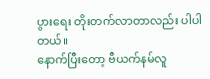ပွားရေး တိုးတက်လာတာလည်း ပါပါတယ်။
နောက်ပြီးတော့ ဗီယက်နမ်လူ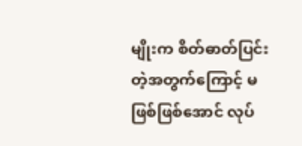မျိုးက စိတ်ဓာတ်ပြင်းတဲ့အတွက်ကြောင့် မဖြစ်ဖြစ်အောင် လုပ်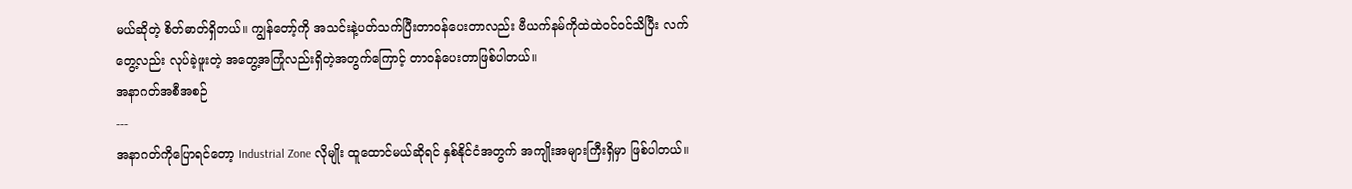မယ်ဆိုတဲ့ စိတ်ဓာတ်ရှိတယ်။ ကျွန်တော့်ကို အသင်းနဲ့ပတ်သက်ပြီးတာဝန်ပေးတာလည်း ဗီယက်နမ်ကိုထဲထဲဝင်ဝင်သိပြီး လက်တွေ့လည်း လုပ်ခဲ့ဖူးတဲ့ အတွေ့အကြုံလည်းရှိတဲ့အတွက်ကြောင့် တာဝန်ပေးတာဖြစ်ပါတယ်။
အနာဂတ်အစီအစဉ်
---
အနာဂတ်ကိုပြောရင်တော့ Industrial Zone လိုမျိုး ထူထောင်မယ်ဆိုရင် နှစ်နိုင်ငံအတွက် အကျိုးအများကြီးရှိမှာ ဖြစ်ပါတယ်။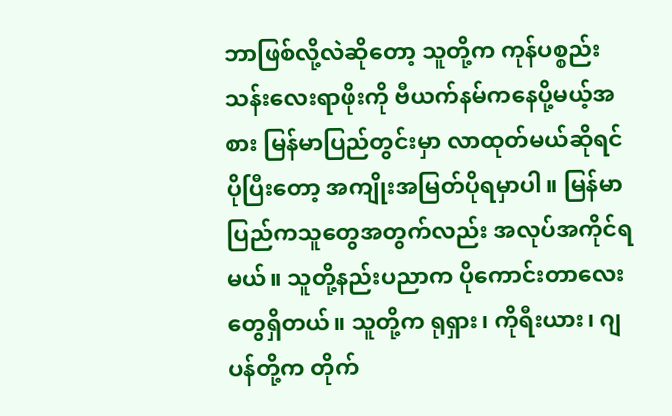ဘာဖြစ်လို့လဲဆိုတော့ သူတို့က ကုန်ပစ္စည်းသန်းလေးရာဖိုးကို ဗီယက်နမ်ကနေပို့မယ့်အစား မြန်မာပြည်တွင်းမှာ လာထုတ်မယ်ဆိုရင် ပိုပြီးတော့ အကျိုးအမြတ်ပိုရမှာပါ။ မြန်မာပြည်ကသူတွေအတွက်လည်း အလုပ်အကိုင်ရမယ်။ သူတို့နည်းပညာက ပိုကောင်းတာလေးတွေရှိတယ်။ သူတို့က ရုရှား၊ ကိုရီးယား၊ ဂျပန်တို့က တိုက်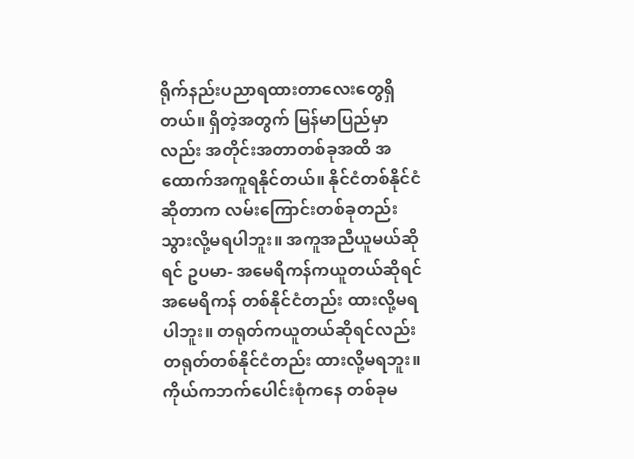ရိုက်နည်းပညာရထားတာလေးတွေရှိတယ်။ ရှိတဲ့အတွက် မြန်မာပြည်မှာလည်း အတိုင်းအတာတစ်ခုအထိ အထောက်အကူရနိုင်တယ်။ နိုင်ငံတစ်နိုင်ငံဆိုတာက လမ်းကြောင်းတစ်ခုတည်း သွားလို့မရပါဘူး။ အကူအညီယူမယ်ဆိုရင် ဥပမာ- အမေရိကန်ကယူတယ်ဆိုရင် အမေရိကန် တစ်နိုင်ငံတည်း ထားလို့မရပါဘူး။ တရုတ်ကယူတယ်ဆိုရင်လည်း တရုတ်တစ်နိုင်ငံတည်း ထားလို့မရဘူး။ ကိုယ်ကဘက်ပေါင်းစုံကနေ တစ်ခုမ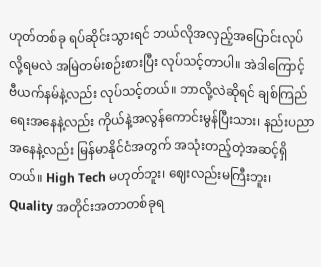ဟုတ်တစ်ခု ရပ်ဆိုင်းသွားရင် ဘယ်လိုအလှည့်အပြောင်းလုပ်လို့ရမလဲ အမြဲတမ်းစဉ်းစားပြီး လုပ်သင့်တာပါ။ အဲဒါကြောင့် ဗီယက်နမ်နဲ့လည်း လုပ်သင့်တယ်။ ဘာလို့လဲဆိုရင် ချစ်ကြည်ရေးအနေနဲ့လည်း ကိုယ်နဲ့အလွန်ကောင်းမွန်ပြီးသား၊ နည်းပညာအနေနဲ့လည်း မြန်မာနိုင်ငံအတွက် အသုံးတည့်တဲ့အဆင့်ရှိတယ်။ High Tech မဟုတ်ဘူး၊ ဈေးလည်းမကြီးဘူး၊ Quality အတိုင်းအတာတစ်ခုရ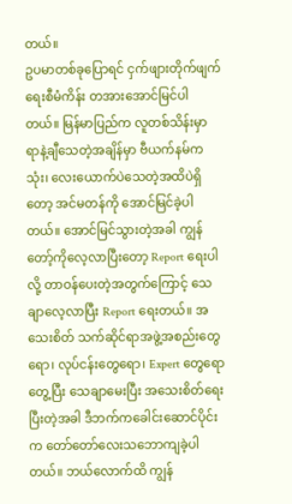တယ်။
ဥပမာတစ်ခုပြောရင် ငှက်ဖျားတိုက်ဖျက်ရေးစီမံကိန်း တအားအောင်မြင်ပါတယ်။ မြန်မာပြည်က လူတစ်သိန်းမှာ ရာနဲ့ချီသေတဲ့အချိန်မှာ ဗီယက်နမ်ကသုံး၊ လေးယောက်ပဲသေတဲ့အထိပဲရှိတော့ အင်မတန်ကို အောင်မြင်ခဲ့ပါတယ်။ အောင်မြင်သွားတဲ့အခါ ကျွန်တော့်ကိုလေ့လာပြီးတော့ Report ရေးပါလို့ တာဝန်ပေးတဲ့အတွက်ကြောင့် သေချာလေ့လာပြီး Report ရေးတယ်။ အသေးစိတ် သက်ဆိုင်ရာအဖွဲ့အစည်းတွေရော၊ လုပ်ငန်းတွေရော၊ Expert တွေရောတွေ့ပြီး သေချာမေးပြီး အသေးစိတ်ရေးပြီးတဲ့အခါ ဒီဘက်ကခေါင်းဆောင်ပိုင်းက တော်တော်လေးသဘောကျခဲ့ပါတယ်။ ဘယ်လောက်ထိ ကျွန်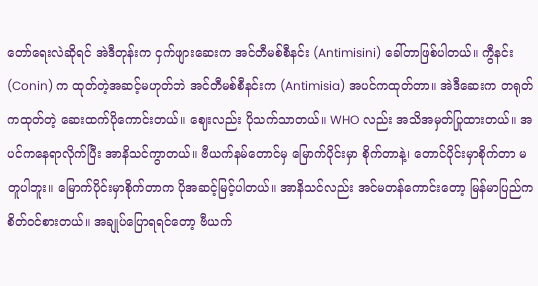တော်ရေးလဲဆိုရင် အဲဒီတုန်းက ငှက်ဖျားဆေးက အင်တီမစ်စီနင်း (Antimisini) ခေါ်တာဖြစ်ပါတယ်။ ကွီနင်း (Conin) က ထုတ်တဲ့အဆင့်မဟုတ်ဘဲ အင်တီမစ်စီနင်းက (Antimisia) အပင်ကထုတ်တာ။ အဲဒီဆေးက တရုတ်ကထုတ်တဲ့ ဆေးထက်ပိုကောင်းတယ်။ ဈေးလည်း ပိုသက်သာတယ်။ WHO လည်း အသိအမှတ်ပြုထားတယ်။ အပင်ကနေရာလိုက်ပြီး အာနိသင်ကွာတယ်။ ဗီယက်နမ်တောင်မှ မြောက်ပိုင်းမှာ စိုက်တာနဲ့၊ တောင်ပိုင်းမှာစိုက်တာ မတူပါဘူး။ မြောက်ပိုင်းမှာစိုက်တာက ပိုအဆင့်မြင့်ပါတယ်။ အာနိသင်လည်း အင်မတန်ကောင်းတော့ မြန်မာပြည်က စိတ်ဝင်စားတယ်။ အချုပ်ပြောရရင်တော့ ဗီယက်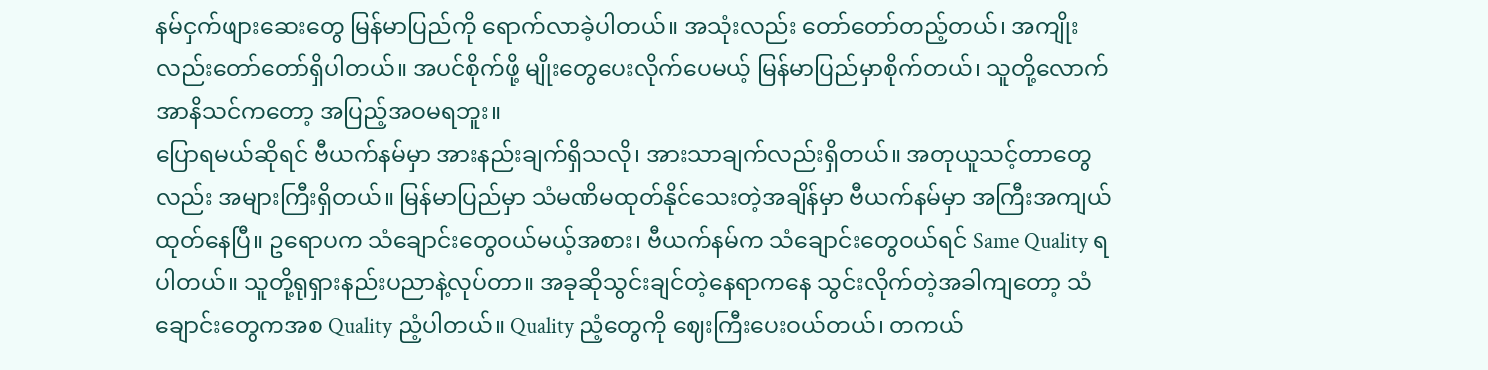နမ်ငှက်ဖျားဆေးတွေ မြန်မာပြည်ကို ရောက်လာခဲ့ပါတယ်။ အသုံးလည်း တော်တော်တည့်တယ်၊ အကျိုးလည်းတော်တော်ရှိပါတယ်။ အပင်စိုက်ဖို့ မျိုးတွေပေးလိုက်ပေမယ့် မြန်မာပြည်မှာစိုက်တယ်၊ သူတို့လောက် အာနိသင်ကတော့ အပြည့်အဝမရဘူး။
ပြောရမယ်ဆိုရင် ဗီယက်နမ်မှာ အားနည်းချက်ရှိသလို၊ အားသာချက်လည်းရှိတယ်။ အတုယူသင့်တာတွေလည်း အများကြီးရှိတယ်။ မြန်မာပြည်မှာ သံမဏိမထုတ်နိုင်သေးတဲ့အချိန်မှာ ဗီယက်နမ်မှာ အကြီးအကျယ်ထုတ်နေပြီ။ ဥရောပက သံချောင်းတွေဝယ်မယ့်အစား၊ ဗီယက်နမ်က သံချောင်းတွေဝယ်ရင် Same Quality ရပါတယ်။ သူတို့ရုရှားနည်းပညာနဲ့လုပ်တာ။ အခုဆိုသွင်းချင်တဲ့နေရာကနေ သွင်းလိုက်တဲ့အခါကျတော့ သံချောင်းတွေကအစ Quality ညံ့ပါတယ်။ Quality ညံ့တွေကို ဈေးကြီးပေးဝယ်တယ်၊ တကယ်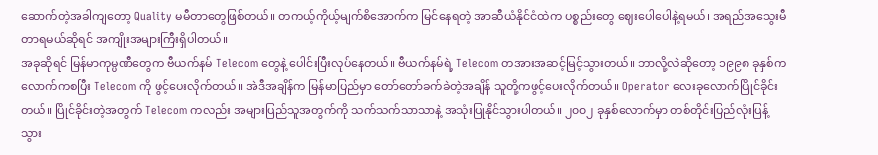ဆောက်တဲ့အခါကျတော့ Quality မမီတာတွေဖြစ်တယ်။ တကယ့်ကိုယ့်မျက်စိအောက်က မြင်နေရတဲ့ အာဆီယံနိုင်ငံထဲက ပစ္စည်းတွေ ဈေးပေါပေါနဲ့ရမယ်၊ အရည်အသွေးမီတာရမယ်ဆိုရင် အကျိုးအများကြီးရှိပါတယ်။
အခုဆိုရင် မြန်မာကုမ္ပဏီတွေက ဗီယက်နမ် Telecom တွေနဲ့ ပေါင်းပြီးလုပ်နေတယ်။ ဗီယက်နမ်ရဲ့ Telecom တအားအဆင့်မြင့်သွားတယ်။ ဘာလို့လဲဆိုတော့ ၁၉၉၈ ခုနှစ်ကလောက်ကစပြီး Telecom ကို ဖွင့်ပေးလိုက်တယ်။ အဲဒီအချိန်က မြန်မာပြည်မှာ တော်တော်ခက်ခဲတဲ့အချိန် သူတို့ကဖွင့်ပေးလိုက်တယ်။ Operator လေးခုလောက်ပြိုင်ခိုင်းတယ်။ ပြိုင်ခိုင်းတဲ့အတွက် Telecom ကလည်း အများပြည်သူအတွက်ကို သက်သက်သာသာနဲ့ အသုံးပြုနိုင်သွားပါတယ်။ ၂၀၀၂ ခုနှစ်လောက်မှာ တစ်တိုင်းပြည်လုံးပြန့်သွား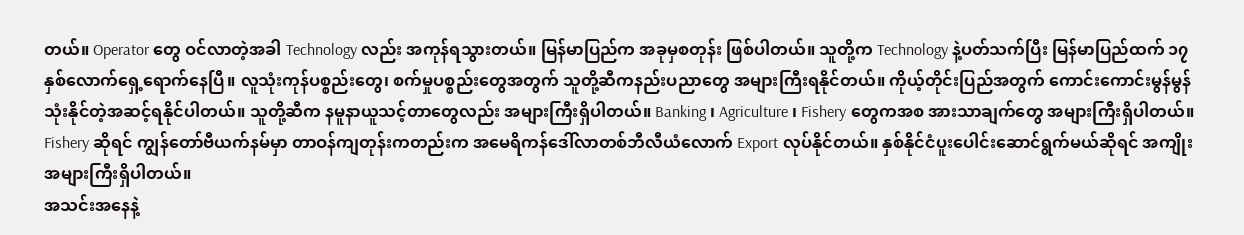တယ်။ Operator တွေ ဝင်လာတဲ့အခါ Technology လည်း အကုန်ရသွားတယ်။ မြန်မာပြည်က အခုမှစတုန်း ဖြစ်ပါတယ်။ သူတို့က Technology နဲ့ပတ်သက်ပြီး မြန်မာပြည်ထက် ၁၇ နှစ်လောက်ရှေ့ရောက်နေပြီ။ လူသုံးကုန်ပစ္စည်းတွေ၊ စက်မှုပစ္စည်းတွေအတွက် သူတို့ဆီကနည်းပညာတွေ အများကြီးရနိုင်တယ်။ ကိုယ့်တိုင်းပြည်အတွက် ကောင်းကောင်းမွန်မွန် သုံးနိုင်တဲ့အဆင့်ရနိုင်ပါတယ်။ သူတို့ဆီက နမူနာယူသင့်တာတွေလည်း အများကြီးရှိပါတယ်။ Banking ၊ Agriculture ၊ Fishery တွေကအစ အားသာချက်တွေ အများကြီးရှိပါတယ်။ Fishery ဆိုရင် ကျွန်တော်ဗီယက်နမ်မှာ တာဝန်ကျတုန်းကတည်းက အမေရိကန်ဒေါ်လာတစ်ဘီလီယံလောက် Export လုပ်နိုင်တယ်။ နှစ်နိုင်ငံပူးပေါင်းဆောင်ရွက်မယ်ဆိုရင် အကျိုးအများကြီးရှိပါတယ်။
အသင်းအနေနဲ့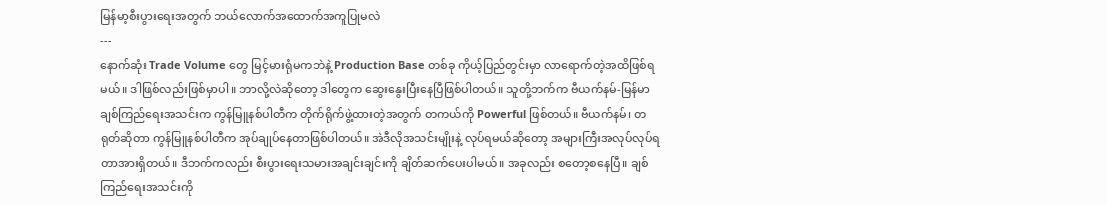မြန်မာ့စီးပွားရေးအတွက် ဘယ်လောက်အထောက်အကူပြုမလဲ
---
နောက်ဆုံး Trade Volume တွေ မြင့်မားရုံမကဘဲနဲ့ Production Base တစ်ခု ကိုယ့်ပြည်တွင်းမှာ လာရောက်တဲ့အထိဖြစ်ရမယ်။ ဒါဖြစ်လည်းဖြစ်မှာပါ။ ဘာလို့လဲဆိုတော့ ဒါတွေက ဆွေးနွေးပြီးနေပြီဖြစ်ပါတယ်။ သူတို့ဘက်က ဗီယက်နမ်-မြန်မာချစ်ကြည်ရေးအသင်းက ကွန်မြူနစ်ပါတီက တိုက်ရိုက်ဖွဲ့ထားတဲ့အတွက် တကယ်ကို Powerful ဖြစ်တယ်။ ဗီယက်နမ်၊ တရုတ်ဆိုတာ ကွန်မြူနစ်ပါတီက အုပ်ချုပ်နေတာဖြစ်ပါတယ်။ အဲဒီလိုအသင်းမျိုးနဲ့ လုပ်ရမယ်ဆိုတော့ အများကြီးအလုပ်လုပ်ရတာအားရှိတယ်။ ဒီဘက်ကလည်း စီးပွားရေးသမားအချင်းချင်းကို ချိတ်ဆက်ပေးပါမယ်။ အခုလည်း စတော့စနေပြီ။ ချစ်ကြည်ရေးအသင်းကို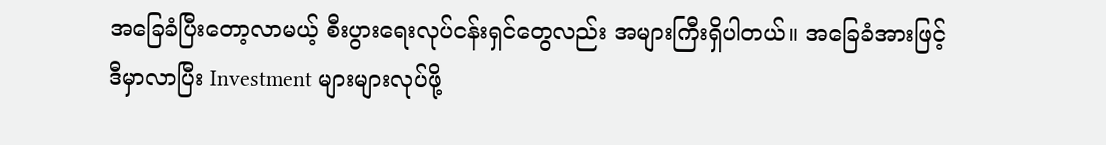အခြေခံပြီးတော့လာမယ့် စီးပွားရေးလုပ်ငန်းရှင်တွေလည်း အများကြီးရှိပါတယ်။ အခြေခံအားဖြင့် ဒီမှာလာပြီး Investment များများလုပ်ဖို့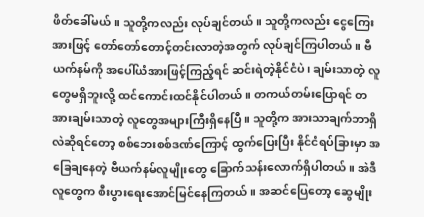ဖိတ်ခေါ်မယ်။ သူတို့ကလည်း လုပ်ချင်တယ်။ သူတို့ကလည်း ငွေကြေးအားဖြင့် တော်တော်တောင့်တင်းလာတဲ့အတွက် လုပ်ချင်ကြပါတယ်။ ဗီယက်နမ်ကို အပေါ်ယံအားဖြင့်ကြည့်ရင် ဆင်းရဲတဲ့နိုင်ငံပဲ၊ ချမ်းသာတဲ့ လူတွေမရှိဘူးလို့ ထင်ကောင်းထင်နိုင်ပါတယ်။ တကယ်တမ်းပြောရင် တအားချမ်းသာတဲ့ လူတွေအများကြီးရှိနေပြီ။ သူတို့က အားသာချက်ဘာရှိလဲဆိုရင်တော့ စစ်ဘေးစစ်ဒဏ်ကြောင့် ထွက်ပြေးပြီး နိုင်ငံရပ်ခြားမှာ အခြေချနေတဲ့ ဗီယက်နမ်လူမျိုးတွေ ခြောက်သန်းလောက်ရှိပါတယ်။ အဲဒီလူတွေက စီးပွားရေးအောင်မြင်နေကြတယ်။ အဆင်ပြေတော့ ဆွေမျိုး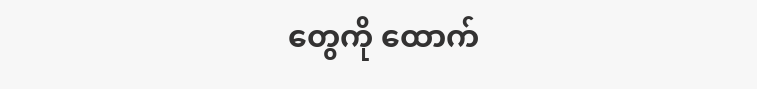တွေကို ထောက်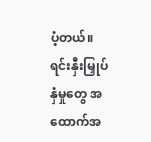ပံ့တယ်။ ရင်းနှီးမြှုပ်နှံမှုတွေ အထောက်အ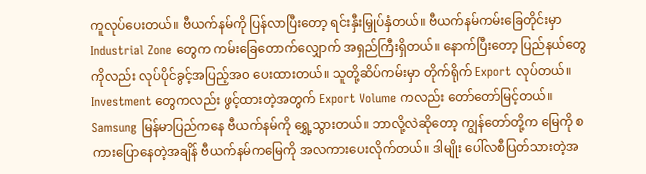ကူလုပ်ပေးတယ်။ ဗီယက်နမ်ကို ပြန်လာပြီးတော့ ရင်းနှီးမြှုပ်နှံတယ်။ ဗီယက်နမ်ကမ်းခြေတိုင်းမှာ Industrial Zone တွေက ကမ်းခြေတောက်လျှောက် အရှည်ကြီးရှိတယ်။ နောက်ပြီးတော့ ပြည်နယ်တွေကိုလည်း လုပ်ပိုင်ခွင့်အပြည့်အ၀ ပေးထားတယ်။ သူတို့ဆိပ်ကမ်းမှာ တိုက်ရိုက် Export လုပ်တယ်။ Investment တွေကလည်း ဖွင့်ထားတဲ့အတွက် Export Volume ကလည်း တော်တော်မြင့်တယ်။ Samsung မြန်မာပြည်ကနေ ဗီယက်နမ်ကို ရွှေ့သွားတယ်။ ဘာလို့လဲဆိုတော့ ကျွန်တော်တို့က မြေကို စကားပြောနေတဲ့အချိန် ဗီယက်နမ်ကမြေကို အလကားပေးလိုက်တယ်။ ဒါမျိုး ပေါ်လစီပြတ်သားတဲ့အ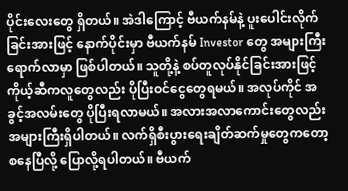ပိုင်းလေးတွေ ရှိတယ်။ အဲဒါကြောင့် ဗီယက်နမ်နဲ့ ပူးပေါင်းလိုက်ခြင်းအားဖြင့် နောက်ပိုင်းမှာ ဗီယက်နမ် Investor တွေ အများကြီးရောက်လာမှာ ဖြစ်ပါတယ်။ သူတို့နဲ့ စပ်တူလုပ်နိုင်ခြင်းအားဖြင့် ကိုယ့်ဆီကလူတွေလည်း ပိုပြီးဝင်ငွေတွေရမယ်။ အလုပ်ကိုင် အခွင့်အလမ်းတွေ ပိုပြီးရလာမယ်။ အလားအလာကောင်းတွေလည်း အများကြီးရှိပါတယ်။ လက်ရှိစီးပွားရေးချိတ်ဆက်မှုတွေကတော့ စနေပြီလို့ ပြောလို့ရပါတယ်။ ဗီယက်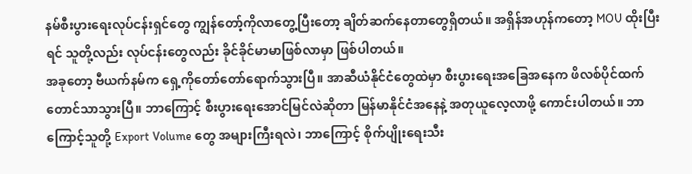နမ်စီးပွားရေးလုပ်ငန်းရှင်တွေ ကျွန်တော့်ကိုလာတွေ့ပြီးတော့ ချိတ်ဆက်နေတာတွေရှိတယ်။ အရှိန်အဟုန်ကတော့ MOU ထိုးပြီးရင် သူတို့လည်း လုပ်ငန်းတွေလည်း ခိုင်ခိုင်မာမာဖြစ်လာမှာ ဖြစ်ပါတယ်။
အခုတော့ ဗီယက်နမ်က ရှေ့ကိုတော်တော်ရောက်သွားပြီ။ အာဆီယံနိုင်ငံတွေထဲမှာ စီးပွားရေးအခြေအနေက ဖိလစ်ပိုင်ထက်တောင်သာသွားပြီ။ ဘာကြောင့် စီးပွားရေးအောင်မြင်လဲဆိုတာ မြန်မာနိုင်ငံအနေနဲ့ အတုယူလေ့လာဖို့ ကောင်းပါတယ်။ ဘာကြောင့်သူတို့ Export Volume တွေ အများကြီးရလဲ၊ ဘာကြောင့် စိုက်ပျိုးရေးသီး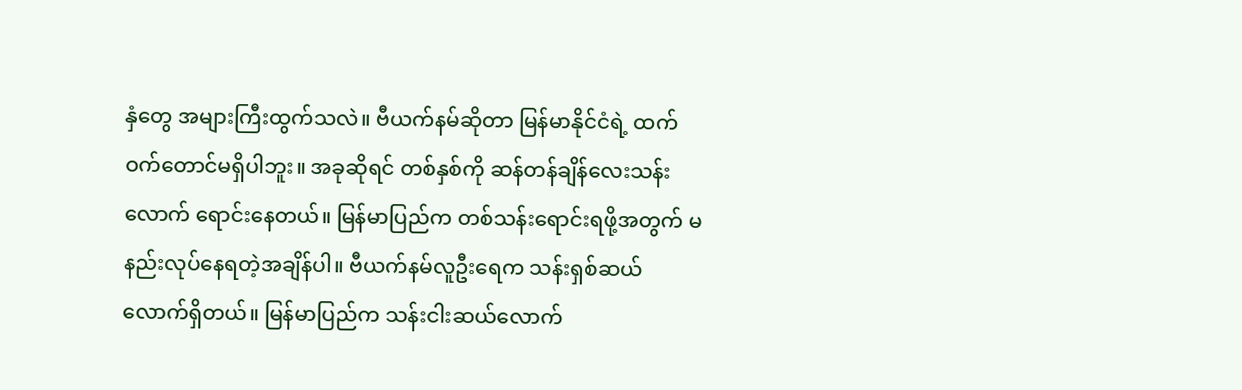နှံတွေ အများကြီးထွက်သလဲ။ ဗီယက်နမ်ဆိုတာ မြန်မာနိုင်ငံရဲ့ ထက်ဝက်တောင်မရှိပါဘူး။ အခုဆိုရင် တစ်နှစ်ကို ဆန်တန်ချိန်လေးသန်းလောက် ရောင်းနေတယ်။ မြန်မာပြည်က တစ်သန်းရောင်းရဖို့အတွက် မနည်းလုပ်နေရတဲ့အချိန်ပါ။ ဗီယက်နမ်လူဦးရေက သန်းရှစ်ဆယ်လောက်ရှိတယ်။ မြန်မာပြည်က သန်းငါးဆယ်လောက်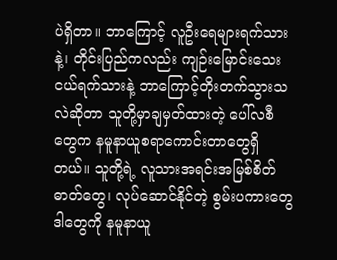ပဲရှိတာ။ ဘာကြောင့် လူဦးရေများရက်သားနဲ့၊ တိုင်းပြည်ကလည်း ကျဉ်းမြောင်းသေးငယ်ရက်သားနဲ့ ဘာကြောင့်တိုးတက်သွားသလဲဆိုတာ သူတို့မှာချမှတ်ထားတဲ့ ပေါ်လစီတွေက နမူနာယူစရာကောင်းတာတွေရှိတယ်။ သူတို့ရဲ့ လူသားအရင်းအမြစ်စိတ်ဓာတ်တွေ၊ လုပ်ဆောင်နိုင်တဲ့ စွမ်းပကားတွေ ဒါတွေကို နမူနာယူ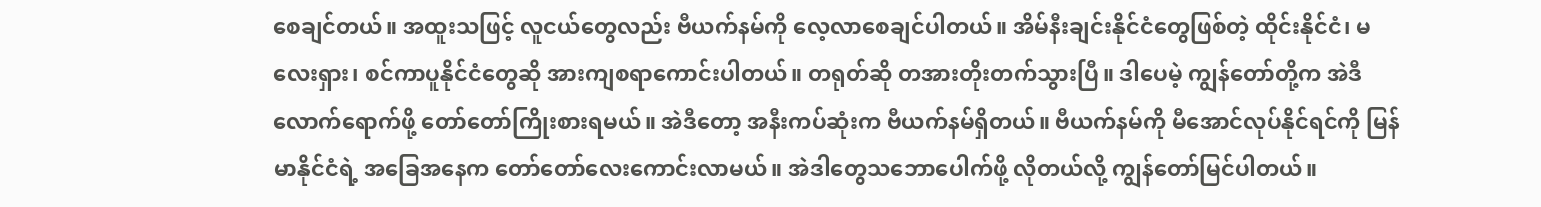စေချင်တယ်။ အထူးသဖြင့် လူငယ်တွေလည်း ဗီယက်နမ်ကို လေ့လာစေချင်ပါတယ်။ အိမ်နီးချင်းနိုင်ငံတွေဖြစ်တဲ့ ထိုင်းနိုင်ငံ၊ မလေးရှား၊ စင်ကာပူနိုင်ငံတွေဆို အားကျစရာကောင်းပါတယ်။ တရုတ်ဆို တအားတိုးတက်သွားပြီ။ ဒါပေမဲ့ ကျွန်တော်တို့က အဲဒီလောက်ရောက်ဖို့ တော်တော်ကြိုးစားရမယ်။ အဲဒီတော့ အနီးကပ်ဆုံးက ဗီယက်နမ်ရှိတယ်။ ဗီယက်နမ်ကို မီအောင်လုပ်နိုင်ရင်ကို မြန်မာနိုင်ငံရဲ့ အခြေအနေက တော်တော်လေးကောင်းလာမယ်။ အဲဒါတွေသဘောပေါက်ဖို့ လိုတယ်လို့ ကျွန်တော်မြင်ပါတယ်။